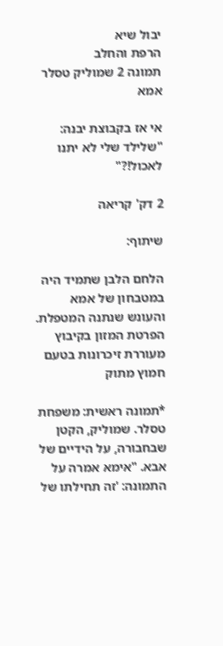יבול שיא
הרפת והחלב
תמונה 2 שמוליק טסלר אמא

אי אז בקבוצת יבנה: "שלילד שלי לא יתנו לאכול!?"

2 דק' קריאה

שיתוף:

הלחם הלבן שתמיד היה במטבחון של אמא והעונש שנתנה המטפלת. הפרטת המזון בקיבוץ מעוררת זיכרונות בטעם חמוץ מתוק

*תמונה ראשית: משפחת טסלר. שמוליק, הקטן שבחבורה, על הידיים של אבא. "אימא אמרה על התמונה: 'זה תחילתו של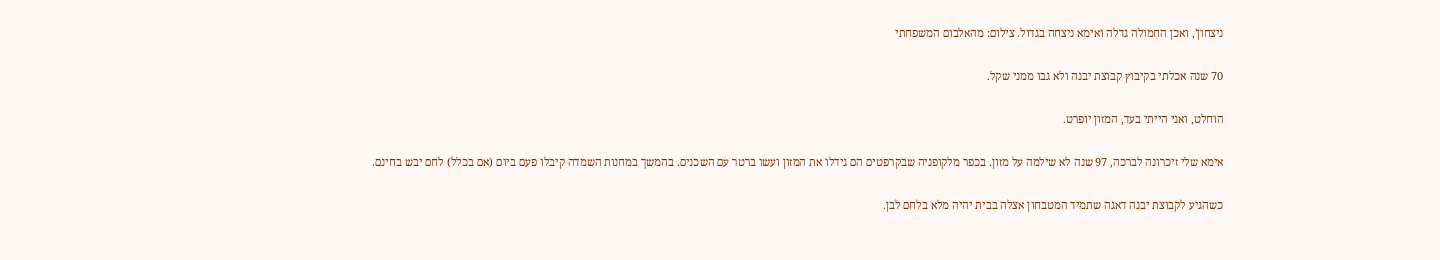ניצחון', ואכן החמולה גדלה ואימא ניצחה בגדול. צילום: מהאלבום המשפחתי

70 שנה אכלתי בקיבוץ קבוצת יבנה ולא גבו ממני שקל.

הוחלט, ואני הייתי בעד, המזון יופרט.

אימא שלי זיכרונה לברכה, 97 שנה לא שילמה על מזון. בכפר מלקופניה שבקרפטים הם גידלו את המזון ועשו ברטר עם השכנים. בהמשך במחנות השמדה קיבלו פעם ביום (אם בכלל) לחם יבש בחינם.

כשהגיע לקבוצת יבנה דאגה שתמיד המטבחון אצלה בבית יהיה מלא בלחם לבן.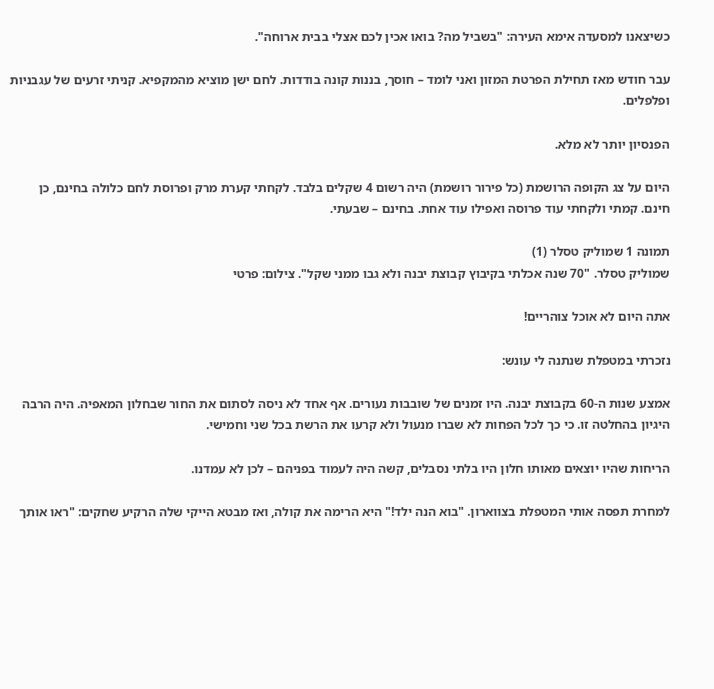כשיצאנו למסעדה אימא העירה: "בשביל מה? בואו אכין לכם אצלי בבית ארוחה".

עבר חודש מאז תחילת הפרטת המזון ואני לומד – חוסך, בננות קונה בודדות. לחם ישן מוציא מהמקפיא. קניתי זרעים של עגבניות ופלפלים.

הפנסיון יותר לא מלא.

היום על צג הקופה הרושמת (כל פירור רושמת) היה רשום 4 שקלים בלבד. לקחתי קערת מרק ופרוסת לחם כלולה בחינם, כן חינם. קמתי ולקחתי עוד פרוסה ואפילו עוד אחת. בחינם – שבעתי.

תמונה 1 שמוליק טסלר (1)
שמוליק טסלר. "70 שנה אכלתי בקיבוץ קבוצת יבנה ולא גבו ממני שקל". צילום: פרטי

אתה היום לא אוכל צוהריים!

נזכרתי במטפלת שנתנה לי עונש:

אמצע שנות ה-60 בקבוצת יבנה. היו זמנים של שובבות נעורים. אף אחד לא ניסה לסתום את החור שבחלון המאפיה. היה הרבה היגיון בהחלטה זו. כי כך לכל הפחות לא שברו מנעול ולא קרעו את הרשת בכל שני וחמישי.

הריחות שהיו יוצאים מאותו חלון היו בלתי נסבלים, קשה היה לעמוד בפניהם – לכן לא עמדנו.

למחרת תפסה אותי המטפלת בצווארון. "בוא הנה ילד!" היא הרימה את קולה, ואז מבטא הייקי שלה הרקיע שחקים: "ראו אותך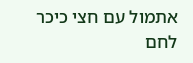אתמול עם חצי כיכר לחם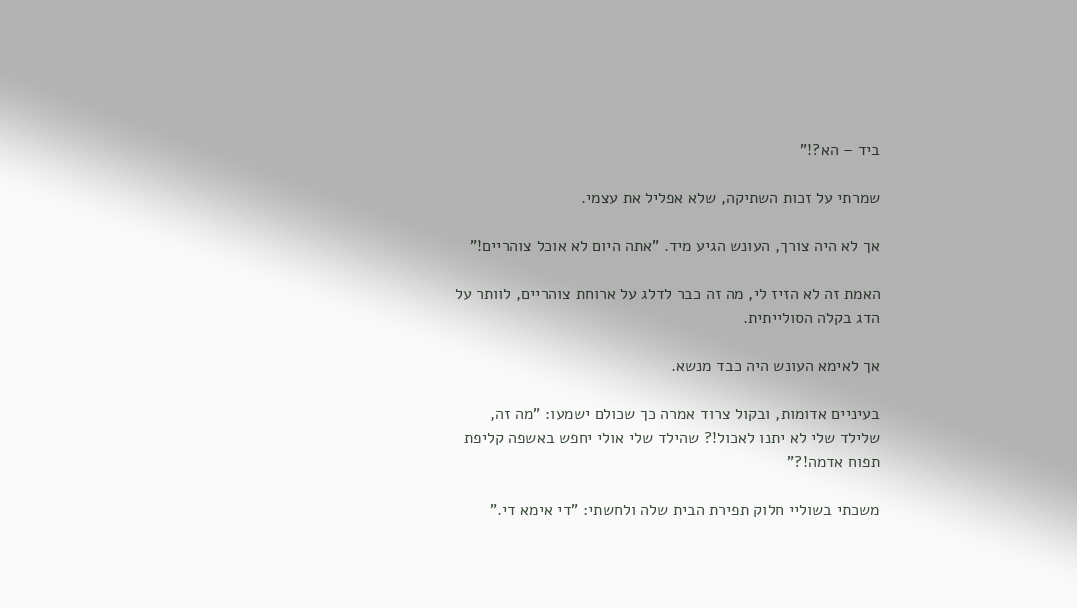ביד – הא?!"

שמרתי על זכות השתיקה, שלא אפליל את עצמי.

אך לא היה צורך, העונש הגיע מיד. "אתה היום לא אוכל צוהריים!"

האמת זה לא הזיז לי, מה זה כבר לדלג על ארוחת צוהריים, לוותר על הדג בקלה הסולייתית.

אך לאימא העונש היה כבד מנשא.

בעיניים אדומות, ובקול צרוד אמרה כך שכולם ישמעו: "מה זה, שלילד שלי לא יתנו לאכול!? שהילד שלי אולי יחפש באשפה קליפת תפוח אדמה!?"

משכתי בשוליי חלוק תפירת הבית שלה ולחשתי: "די אימא די."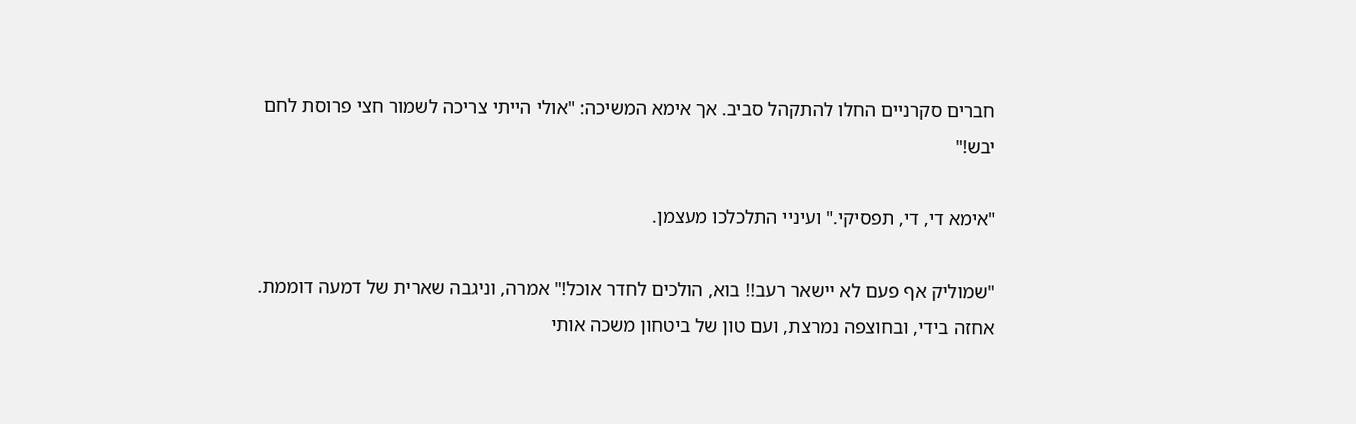חברים סקרניים החלו להתקהל סביב. אך אימא המשיכה: "אולי הייתי צריכה לשמור חצי פרוסת לחם יבש!"

"אימא די, די, תפסיקי." ועיניי התלכלכו מעצמן.

"שמוליק אף פעם לא יישאר רעב!! בוא, הולכים לחדר אוכל!" אמרה, וניגבה שארית של דמעה דוממת. אחזה בידי, ובחוצפה נמרצת, ועם טון של ביטחון משכה אותי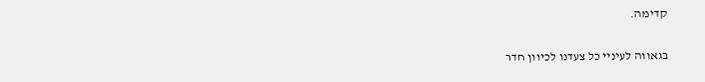קדימה.

בגאווה לעיניי כל צעדנו לכיוון חדר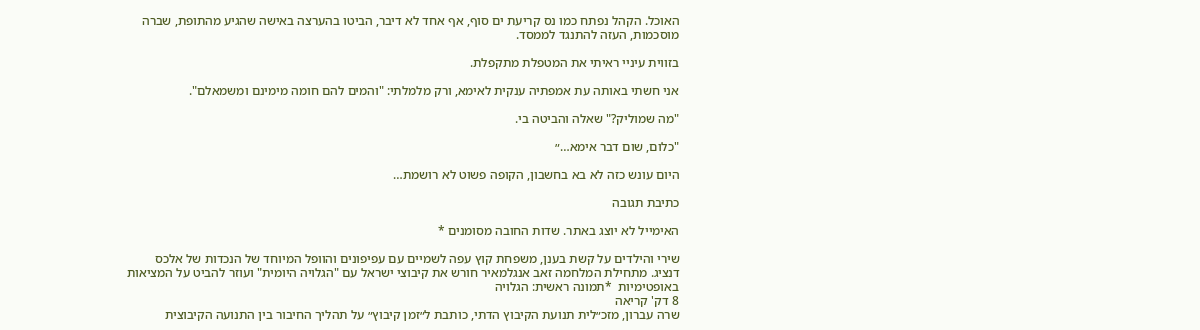האוכל. הקהל נפתח כמו נס קריעת ים סוף, אף אחד לא דיבר, הביטו בהערצה באישה שהגיע מהתופת, שברה מוסכמות, העזה להתנגד לממסד.

בזווית עיניי ראיתי את המטפלת מתקפלת.

אני חשתי באותה עת אמפתיה ענקית לאימא, ורק מלמלתי: "והמים להם חומה מימינם ומשמאלם".

"מה שמוליק?" שאלה והביטה בי.

"כלום, שום דבר אימא…״

היום עונש כזה לא בא בחשבון, הקופה פשוט לא רושמת…

כתיבת תגובה

האימייל לא יוצג באתר. שדות החובה מסומנים *

שירי והילדים על קשת בענן, משפחת קוץ עפה לשמיים עם עפיפונים והוופל המיוחד של הנכדות של אלכס דנציג. מתחילת המלחמה זאב אנגלמאיר חורש את קיבוצי ישראל עם "הגלויה היומית" ועוזר להביט על המציאות באופטימיות  *תמונה ראשית: הגלויה
8 דק' קריאה
שרה עברון, מזכ״לית תנועת הקיבוץ הדתי, כותבת ל״זמן קיבוץ״ על תהליך החיבור בין התנועה הקיבוצית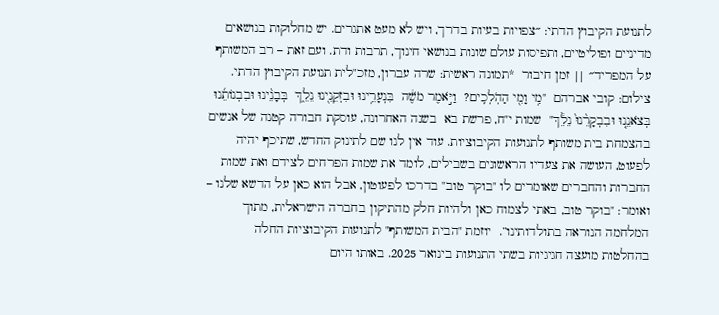לתנועת הקיבוץ הדתי: ״צפויות בעיות בדרך, ויש לא מעט אתגרים. יש מחלוקות בנושאים מדיניים ופוליטיים, ותפיסות עולם שונות בנושאי חינוך, תרבות ודת. ועם זאת – רב המשותף על המפריד״ || זמן חיבור  *תמונה ראשית: שרה עברון, מזכ"לית תנועת הקיבוץ הדתי. צילום: קובי אברהם  "מִ֥י וָמִ֖י הַהֹֽלְכִֽים?  וַיֹּ֣אמֶר מֹשֶׁ֔ה  בִּנְעָרֵ֥ינוּ וּבִזְקֵנֵ֖ינוּ נֵלֵ֑ךְ  בְּבָנֵ֨ינוּ וּבִבְנוֹתֵ֜נוּ  בְּצֹאנֵ֤נוּ וּבִבְקָרֵ֨נוּ֙ נֵלֵ֔ךְ"  שמות י"ח, פרשת בא  בשנה האחרונה, עוסקת חבורה קטנה של אנשים בהצמחת בית משותף לתנועות הקיבוציות. עוד אין לנו שם לתינוק החדש, שתיכף יהיה לפעוט, העושה את צעדיו הראשונים בשבילים, לומד את שמות הפרחים לצידם ואת שמות החברות והחברים שאומרים לו "בוקר טוב" בדרכו לפעוטון, אבל הוא כאן על הדשא שלנו – ואומר: "בוקר טוב, באתי לצמוח כאן ולהיות חלק מהתיקון בחברה הישראלית, מתוך המלחמה הנוראה בתולדותינו”.  יוזמת "הבית המשותף" לתנועות הקיבוציות החלה בהחלטות מועצה חגיגיות בשתי התנועות בינואר 2025. באותו היום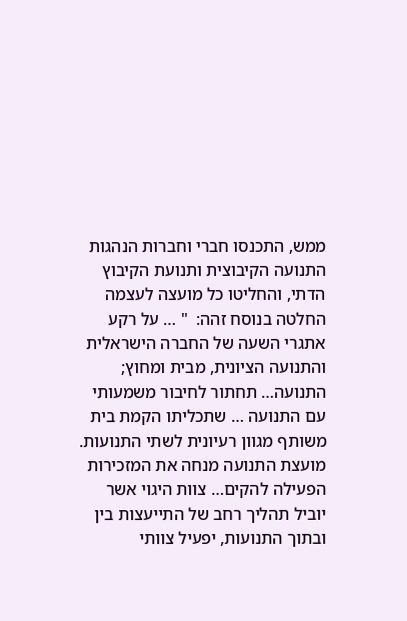ממש, התכנסו חברי וחברות הנהגות התנועה הקיבוצית ותנועת הקיבוץ הדתי, והחליטו כל מועצה לעצמה החלטה בנוסח זהה:  " … על רקע אתגרי השעה של החברה הישראלית והתנועה הציונית, מבית ומחוץ; התנועה… תחתור לחיבור משמעותי עם התנועה … שתכליתו הקמת בית משותף מגוון רעיונית לשתי התנועות. מועצת התנועה מנחה את המזכירות הפעילה להקים… צוות היגוי אשר יוביל תהליך רחב של התייעצות בין ובתוך התנועות, יפעיל צוותי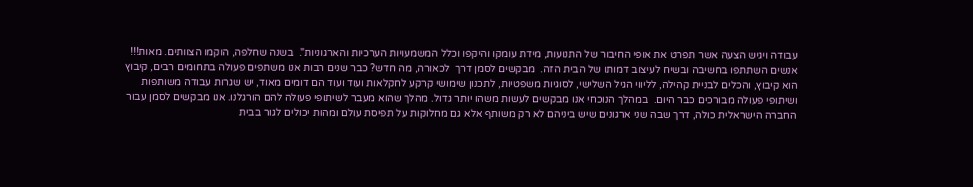עבודה ויגיש הצעה אשר תפרט את אופי החיבור של התנועות, מידת עומקו והיקפו וכלל המשמעויות הערכיות והארגוניות".  בשנה שחלפה, הוקמו הצוותים. מאות!!! אנשים השתתפו בחשיבה ובשיח לעיצוב דמותו של הבית הזה.  מבקשים לסמן דרך  לכאורה, מה חדש? כבר שנים רבות אנו משתפים פעולה בתחומים רבים, קיבוץ הוא קיבוץ, והכלים לבניית קהילה, לליווי הגיל השלישי, לסוגיות משפטיות, לתכנון שימושי קרקע לחקלאות ועוד ועוד הם דומים מאוד, יש שגרות עבודה משותפות ושיתופי פעולה מבורכים כבר היום.  במהלך הנוכחי אנו מבקשים לעשות משהו יותר גדול. מהלך שהוא מעבר לשיתופי פעולה להם הורגלנו. אנו מבקשים לסמן עבור החברה הישראלית כולה, דרך שבה שני ארגונים שיש ביניהם לא רק משותף אלא גם מחלוקות על תפיסת עולם ומהות יכולים לגור בבית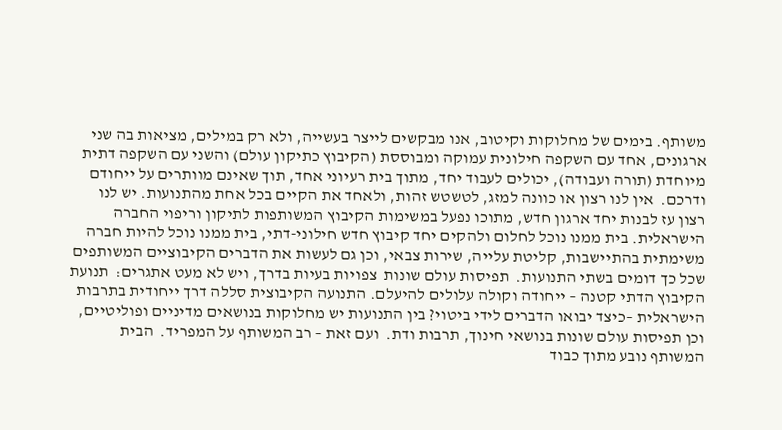משותף. בימים של מחלוקות וקיטוב, אנו מבקשים לייצר בעשייה, ולא רק במילים, מציאות בה שני ארגונים, אחד עם השקפה חילונית עמוקה ומבוססת (הקיבוץ כתיקון עולם) והשני עם השקפה דתית מיוחדת (תורה ועבודה), יכולים לעבוד יחד, מתוך בית רעיוני אחד, תוך שאינם מוותרים על ייחודם ודרכם.  אין לנו רצון או כוונה למזג, לטשטש זהות, ולאחד את הקיים בכל אחת מהתנועות. יש לנו רצון עז לבנות יחד ארגון חדש, מתוכו נפעל במשימות הקיבוץ המשותפות לתיקון וריפוי החברה הישראלית. בית ממנו נוכל לחלום ולהקים יחד קיבוץ חדש חילוני-דתי, בית ממנו נוכל להיות חברה משימתית בהתיישבות, קליטת עלייה, שירות צבאי, וכן גם לעשות את הדברים הקיבוציים המשותפים שכל כך דומים בשתי התנועות.  תפיסות עולם שונות  צפויות בעיות בדרך, ויש לא מעט אתגרים:  תנועת הקיבוץ הדתי קטנה – ייחודה וקולה עלולים להיעלם. התנועה הקיבוצית סללה דרך ייחודית בתרבות הישראלית –כיצד יבואו הדברים לידי ביטוי? בין התנועות יש מחלוקות בנושאים מדיניים ופוליטיים, וכן תפיסות עולם שונות בנושאי חינוך, תרבות ודת.  ועם זאת – רב המשותף על המפריד.  הבית המשותף נובע מתוך כבוד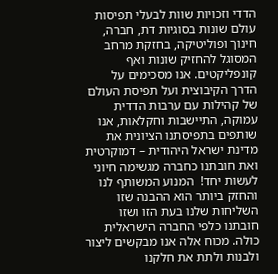הדדי וזכויות שוות לבעלי תפיסות עולם שונות בסוגיות דת, חברה, חינוך ופוליטיקה, בחזקת מרחב המסוגל להחזיק שונות ואף קונפליקטים. אנו מסכימים על הדרך הקיבוצית ועל תפיסת העולם של קהילות עם ערבות הדדית עמוקה, התיישבות וחקלאות, אנו שותפים בתפיסתנו הציונית את מדינת ישראל היהודית – דמוקרטית ואת חובתנו כחברה מגשימה חיוני לעשות יחד!  המנוע המשותף לנו והחזק ביותר הוא ההבנה שזו השליחות שלנו בעת הזו ושזו חובתנו כלפי החברה הישראלית כולה. מכוח אלה אנו מבקשים ליצור ולבנות ולתת את חלקנו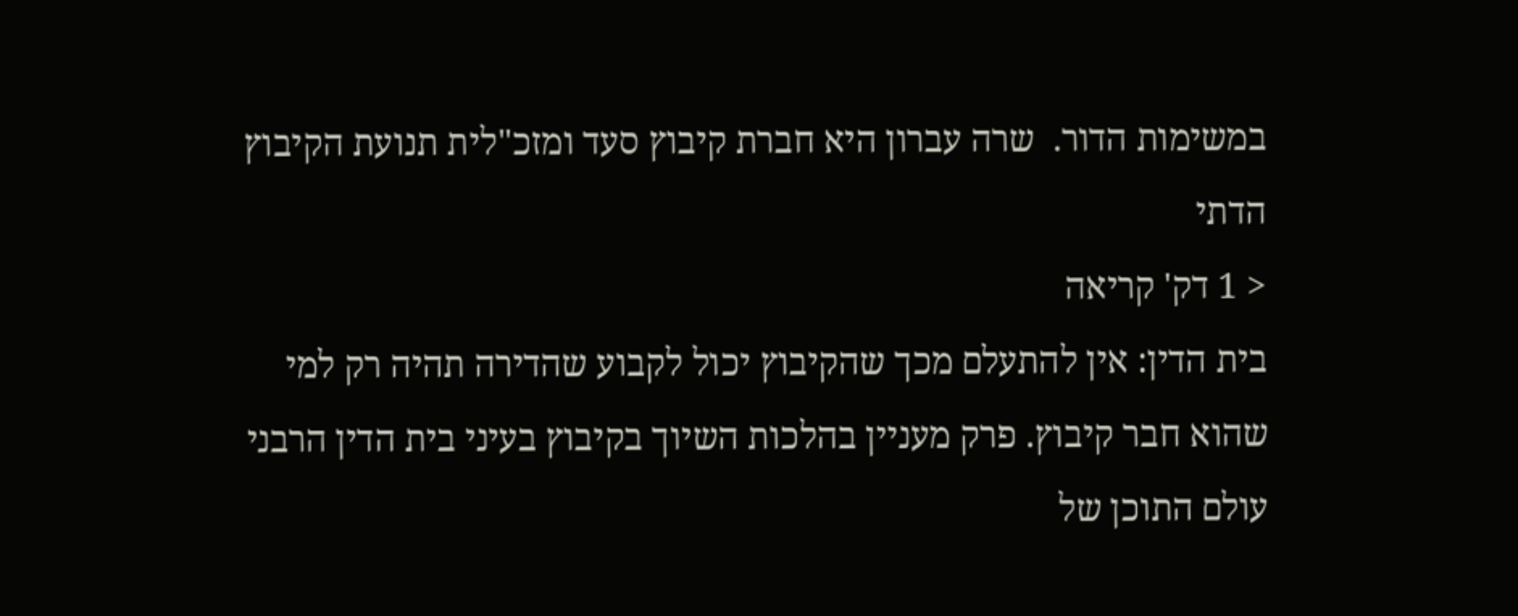במשימות הדור.  שרה עברון היא חברת קיבוץ סעד ומזכ"לית תנועת הקיבוץ הדתי
< 1 דק' קריאה
בית הדין: אין להתעלם מכך שהקיבוץ יכול לקבוע שהדירה תהיה רק למי שהוא חבר קיבוץ. פרק מעניין בהלכות השיוך בקיבוץ בעיני בית הדין הרבני  עולם התוכן של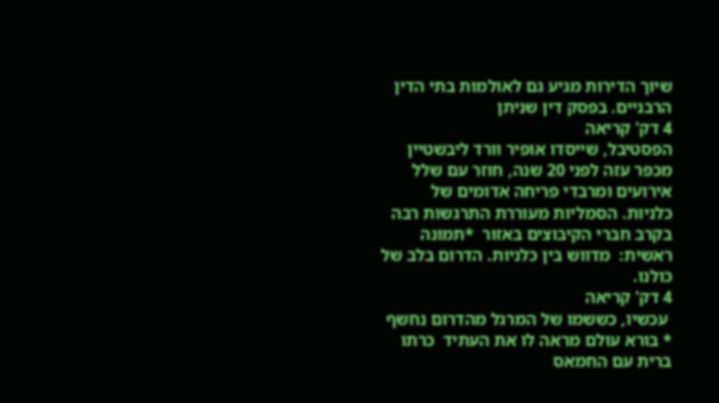שיוך הדירות מגיע גם לאולמות בתי הדין הרבניים. בפסק דין שניתן
4 דק' קריאה
הפסטיבל, שייסדו אופיר וורד ליבשטיין מכפר עזה לפני 20 שנה, חוזר עם שלל אירועים ומרבדי פריחה אדומים של כלניות. הסמליות מעוררת התרגשות רבה בקרב חברי הקיבוצים באזור  *תמונה ראשית:  מדווש בין כלניות. הדרום בלב של כולנו.
4 דק' קריאה
 עכשיו, כששמו של המרגל מהדרום נחשף * בורא עולם מראה לו את העתיד  כרתו ברית עם החמאס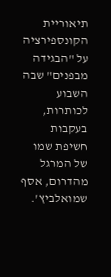תיאוריית הקונספירציה על "הבגידה מבפנים" שבה השבוע לכותרות, בעקבות חשיפת שמו של המרגל מהדרום, אסף שמואלביץ'.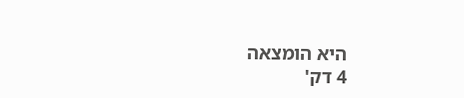היא הומצאה
4 דק'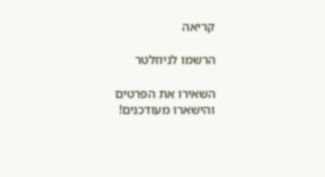קריאה

הרשמו לניוזלטר

השאירו את הפרטים והישארו מעודכנים!